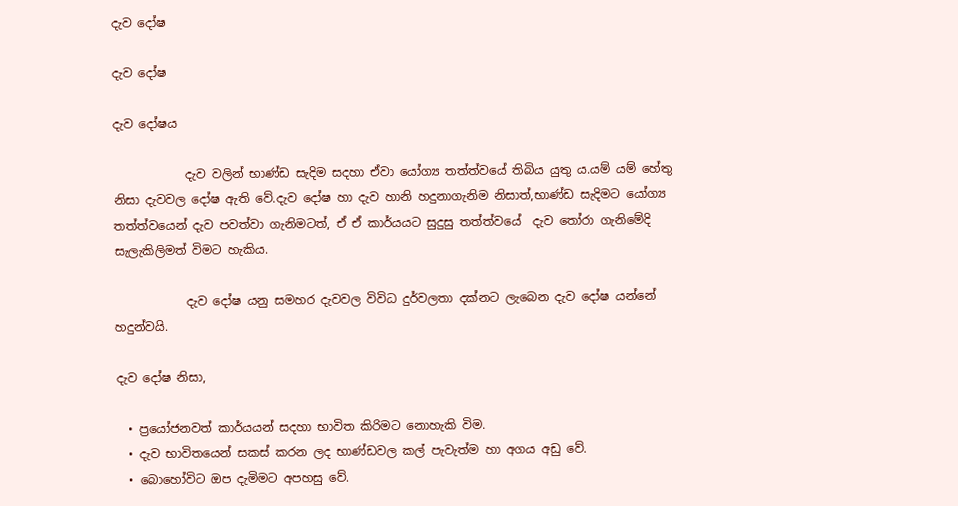දැව දෝෂ

දැව දෝෂ

දැව දෝෂය

            දැව වලින් භාණ්ඩ සැදිම සදහා ඒවා යෝග්‍ය තත්ත්වයේ තිබිය යුතු ය.යම් යම් හේතු නිසා දැවවල දෝෂ ඇති වේ.දැව දෝෂ හා දැව හානි හදුනාගැනිම නිසාත්,භාණ්ඩ සැදිමට යෝග්‍ය තත්ත්වයෙන් දැව පවත්වා ගැනිමටත්, ඒ ඒ කාර්යයට සුදුසු තත්ත්වයේ  දැව තෝරා ගැනිමේදි සැලැකිලිමත් විමට හැකිය.

            දැව දෝෂ යනු සමහර දැවවල විවිධ දුර්වලතා දක්නට ලැබෙන දැව දෝෂ යන්නේ හදුන්වයි.

දැව දෝෂ නිසා,

  • ප්‍රයෝජනවත් කාර්යයන් සදහා භාවිත කිරිමට නොහැකි විම.
  • දැව භාවිතයෙන් සකස් කරන ලද භාණ්ඩවල කල් පැවැත්ම හා අගය අඩු වේ.
  • බොහෝවිට ඔප දැමිමට අපහසු වේ.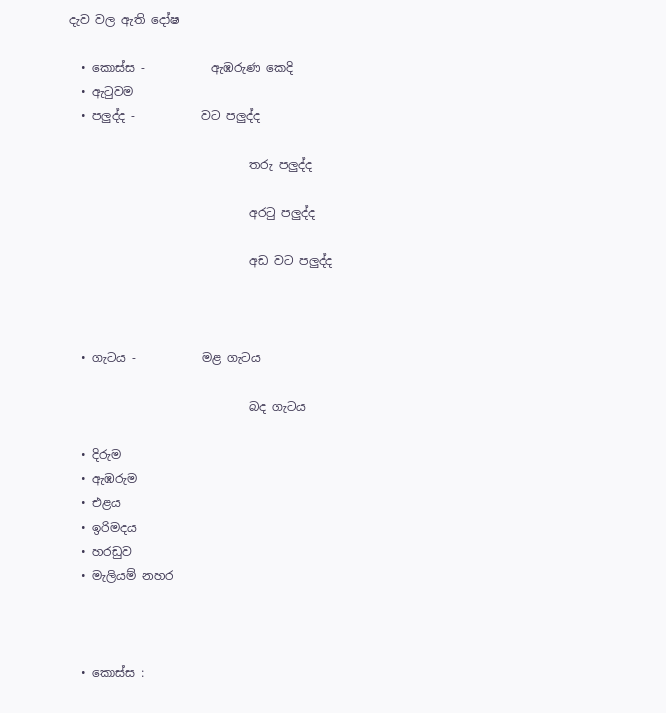දැව වල ඇති දෝෂ

  • කොස්ස -           ඇඹරුණ කෙදි
  • ඇටුවම
  • පලුද්ද -           වට පලුද්ද

                              තරු පලුද්ද

                              අරටු පලුද්ද

                              අඩ වට පලුද්ද



  • ගැටය -           මළ ගැටය

                              බද ගැටය

  • දිරුම
  • ඇඹරුම
  • එළය
  • ඉරිමදය
  • හරඩුව
  • මැලියම් නහර



  • කොස්ස :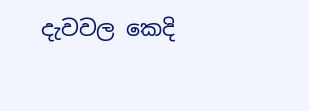දැවවල කෙදි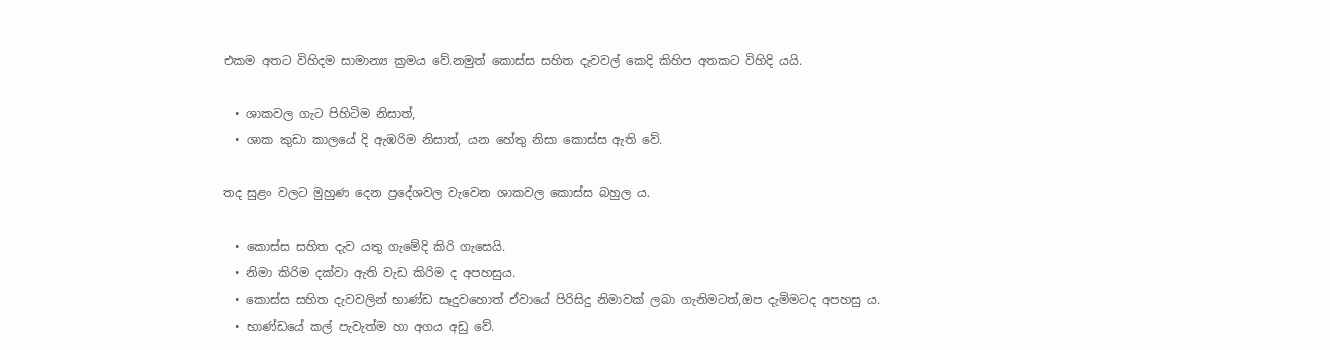එකම අතට විහිදම සාමාන්‍ය ක්‍රමය වේ.නමුත් කොස්ස සහිත දැවවල් කෙදි කිහිප අතකට විහිදි යයි.

  • ශාකවල ගැට පිහිටිම නිසාත්,
  • ශාක කුඩා කාලයේ දි ඇඹරිම නිසාත්, යන හේතු නිසා කොස්ස ඇති වේ.

තද සුළං වලට මුහුණ දෙන ප්‍රදේශවල වැවෙන ශාකවල කොස්ස බහුල ය.

  • කොස්ස සහිත දැව යතු ගැමේදි කිරි ගැසෙයි.
  • නිමා කිරිම දක්වා ඇති වැඩ කිරිම ද අපහසුය.
  • කොස්ස සහිත දැවවලින් භාණ්ඩ සෑදුවහොත් ඒවායේ පිරිසිදු නිමාවක් ලබා ගැනිමටත්,ඔප දැමිමටද අපහසු ය.
  • භාණ්ඩයේ කල් පැවැත්ම හා අගය අඩු වේ.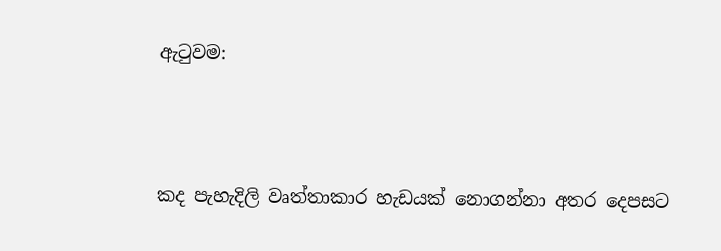ඇටුවම:



කද පැහැදිලි වෘත්තාකාර හැඩයක් නොගන්නා අතර දෙපසට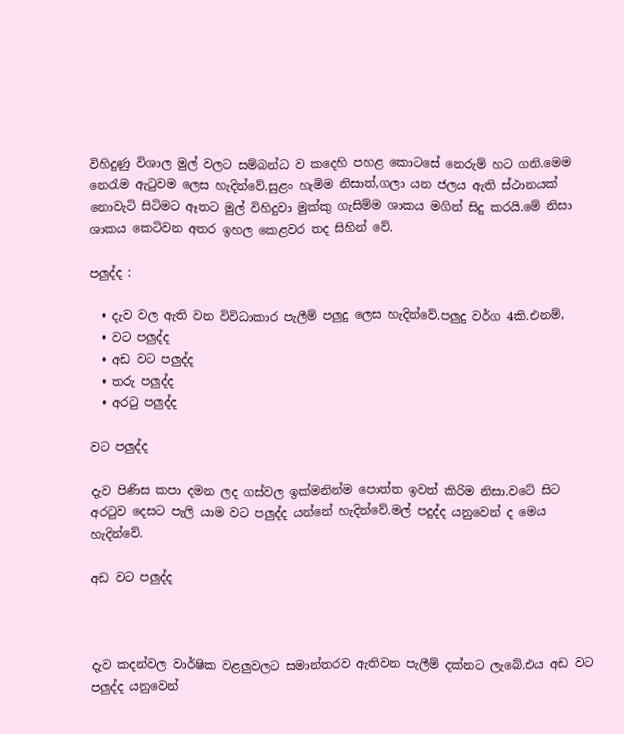විහිදුණු විශාල මුල් වලට සම්බන්ධ ව කදෙහි පහළ කොටසේ නෙරුම් හට ගනි.මෙම නෙරැම ඇටුවම ලෙස හැදින්වේ.සුළං හැමිම නිසාත්,ගලා යන ජලය ඇති ස්ථානයක් නොවැටි සිටිමට ඈතට මුල් විහිදුවා මුක්කු ගැසිම්ම ශාකය මගින් සිදු කරයි.මේ නිසා ශාකය කෙටිවන අතර ඉහල කෙළවර තද සිහින් වේ.

පලුද්ද :

  • දැව වල ඇති වන විවිධාකාර පැලීම් පලුදු ලෙස හැදින්වේ.පලුදු වර්ග 4කි.එනම්,
  • වට පලුද්ද
  • අඩ වට පලුද්ද
  • තරු පලුද්ද
  • අරටු පලුද්ද

වට පලුද්ද

දැව පිණිස කපා දමන ලද ගස්වල ඉක්මනින්ම පොත්ත ඉවත් කිරිම නිසා.වටේ සිට අරටුව දෙසට පැලි යාම වට පලුද්ද යන්නේ හැදින්වේ.මල් පදුද්ද යනුවෙන් ද මෙය හැදින්වේ.

අඩ වට පලුද්ද



දැව කදන්වල වාර්ෂික වළලුවලට සමාන්තරව ඇතිවන පැලීම් දක්නට ලැබේ.එය අඩ වට පලුද්ද යනුවෙන්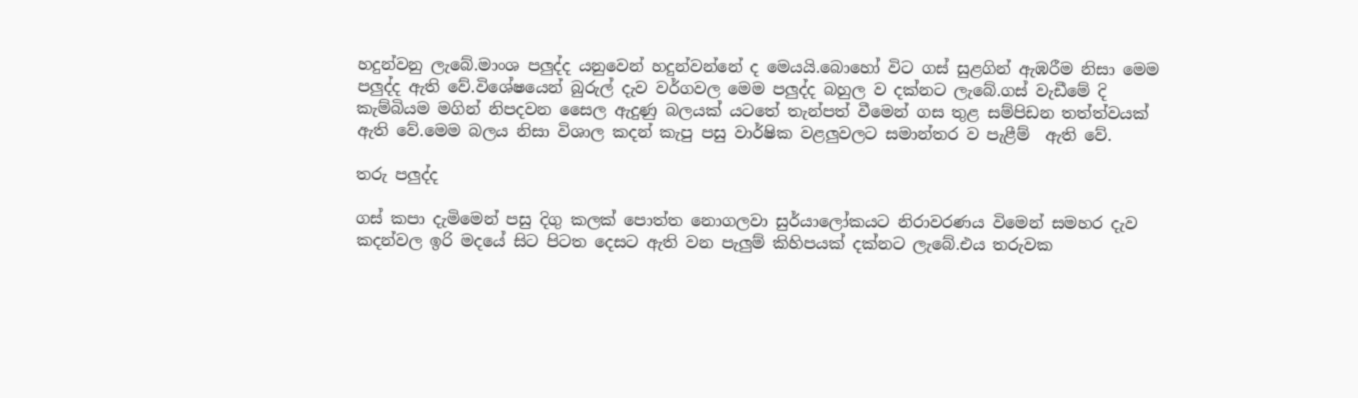හදුන්වනු ලැබේ.මාංශ පලුද්ද යනුවෙන් හදුන්වන්නේ ද මෙයයි.බොහෝ විට ගස් සුළගින් ඇඹරීම නිසා මෙම පලුද්ද ඇති වේ.විශේෂයෙන් බුරුල් දැව වර්ගවල මෙම පලුද්ද බහුල ව දක්නට ලැබේ.ගස් වැඩීමේ දි කැම්බියම මගින් නිපදවන සෛල ඇදුණු බලයක් යටතේ තැන්පත් වීමෙන් ගස තුළ සම්පිඩන තත්ත්වයක් ඇති වේ.මෙම බලය නිසා විශාල කදන් කැපු පසු වාර්ෂික වළලුවලට සමාන්තර ව පැළීම්  ඇති වේ.

තරු පලුද්ද

ගස් කපා දැමිමෙන් පසු දිගු කලක් පොත්ත නොගලවා සුර්යාලෝකයට නිරාවරණය විමෙන් සමහර දැව කදන්වල ඉරි මදයේ සිට පිටත දෙසට ඇති වන පැලුම් කිහිපයක් දක්නට ලැබේ.එය තරුවක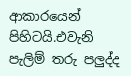ආකාරයෙන් පිහිටයි.එවැනි පැලිම් තරු පලුද්ද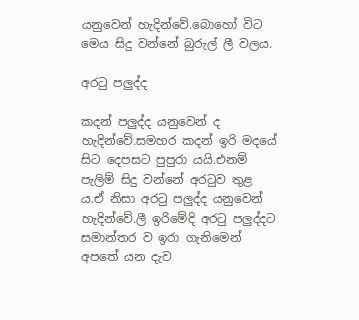යනුවෙන් හැදින්වේ.බොහෝ විට මෙය සිදු වන්නේ බුරුල් ලී වලය.

අරටු පලුද්ද

කදන් පලුද්ද යනුවෙන් ද හැදින්වේ.සමහර කදන් ඉරි මදයේ සිට දෙපසට පුපුරා යයි.එනම් පැලිම් සිදු වන්නේ අරටුව තුළ ය.ඒ නිසා අරටු පලුද්ද යනුවෙන් හැදින්වේ.ලී ඉරිමේදි අරටු පලුද්දට සමාන්තර ව ඉරා ගැනිමෙන් අපතේ යන දැව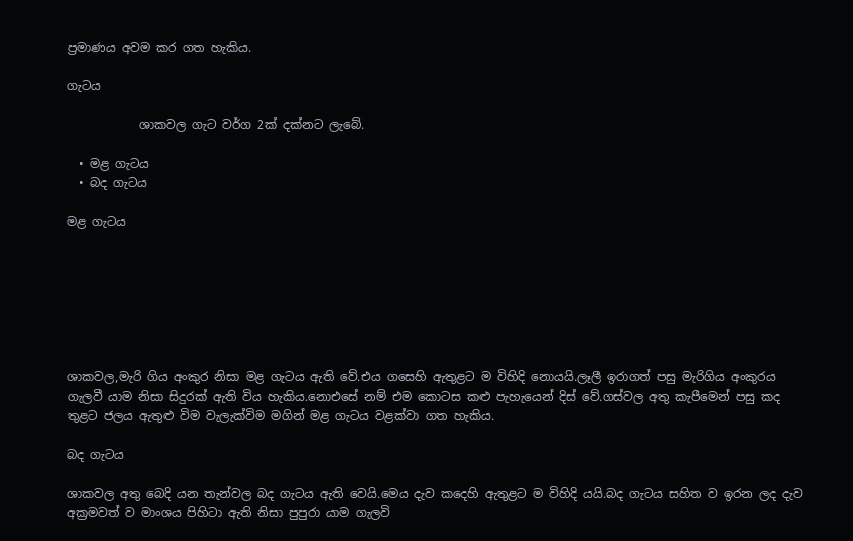ප්‍රමාණය අවම කර ගත හැකිය.

ගැටය

            ශාකවල ගැට වර්ග 2ක් දක්නට ලැබේ.

  • මළ ගැටය
  • බද ගැටය

මළ ගැටය







ශාකවල,මැරි ගිය අංකුර නිසා මළ ගැටය ඇති වේ.එය ගසෙහි ඇතුළට ම විහිදි නොයයි.ලෑලී ඉරාගත් පසු මැරිගිය අංකුරය ගැලවී යාම නිසා සිදුරක් ඇති විය හැකිය.නොඑසේ නම් එම කොටස කළු පැහැයෙන් දිස් වේ.ගස්වල අතු කැපීමෙන් පසු කද තුළට ජලය ඇතුළු විම වැලැක්විම මගින් මළ ගැටය වළක්වා ගත හැකිය.

බද ගැටය

ශාකවල අතු බෙදි යන තැන්වල බද ගැටය ඇති වෙයි.මෙය දැව කදෙහි ඇතුළට ම විහිදි යයි.බද ගැටය සහිත ව ඉරන ලද දැව අක්‍රමවත් ව මාංශය පිහිටා ඇති නිසා පුපුරා යාම ගැලවි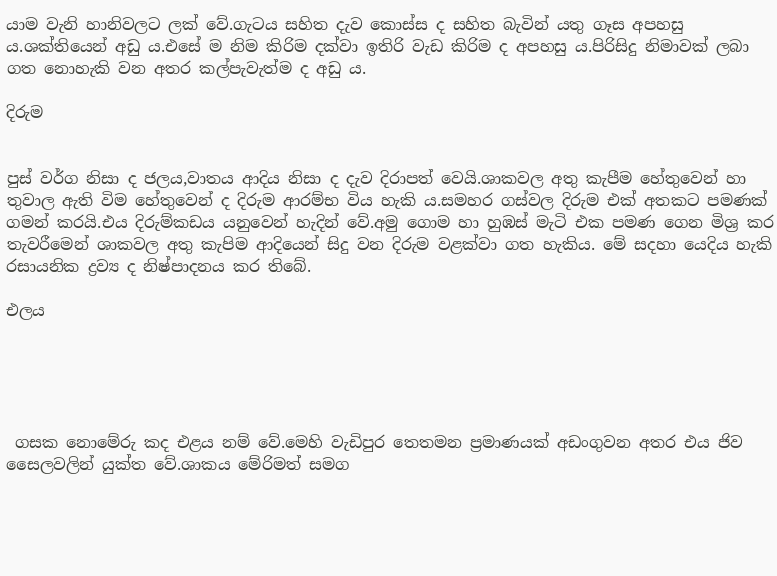යාම වැනි හානිවලට ලක් වේ.ගැටය සහිත දැව කොස්ස ද සහිත බැවින් යතු ගෑස අපහසු ය.ශක්තියෙන් අඩු ය.එසේ ම නිම කිරිම දක්වා ඉතිරි වැඩ කිරිම ද අපහසු ය.පිරිසිදු නිමාවක් ලබා ගත නොහැකි වන අතර කල්පැවැත්ම ද අඩු ය.

දිරුම


පුස් වර්ග නිසා ද ජලය,වාතය ආදිය නිසා ද දැව දිරාපත් වෙයි.ශාකවල අතු කැපීම හේතුවෙන් හා තුවාල ඇති විම හේතුවෙන් ද දිරුම ආරම්භ විය හැකි ය.සමහර ගස්වල දිරුම එක් අතකට පමණක් ගමන් කරයි.එය දිරුම්කඩය යනුවෙන් හැදින් වේ.අමු ගොම හා හුඹස් මැටි එක පමණ ගෙන මිශ්‍ර කර තැවරීමෙන් ශාකවල අතු කැපිම ආදියෙන් සිදු වන දිරුම වළක්වා ගත හැකිය. මේ සදහා යෙදිය හැකි රසායනික ද්‍රව්‍ය ද නිෂ්පාදනය කර තිබේ.

එලය





 ගසක නොමේරු කද එළය නම් වේ.මෙහි වැඩිපුර තෙතමන ප්‍රමාණයක් අඩංගුවන අතර එය ජිව සෛලවලින් යුක්ත වේ.ශාකය මේරිමත් සමග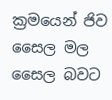ක්‍රමයෙන් ජිව සෛල මල සෛල බවට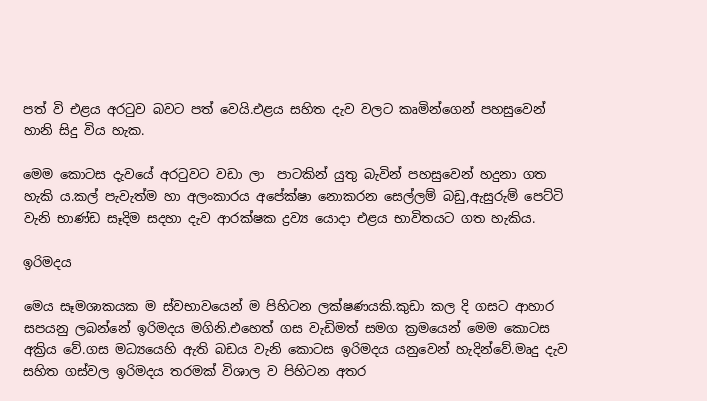පත් වි එළය අරටුව බවට පත් වෙයි.එළය සහිත දැව වලට කෘමින්ගෙන් පහසුවෙන් හානි සිදු විය හැක.

මෙම කොටස දැවයේ අරටුවට වඩා ලා  පාටකින් යුතු බැවින් පහසුවෙන් හදුනා ගත හැකි ය.කල් පැවැත්ම හා අලංකාරය අපේක්ෂා නොකරන සෙල්ලම් බඩු,ඇසුරුම් පෙට්ටි වැනි භාණ්ඩ සෑදිම සදහා දැව ආරක්ෂක ද්‍රව්‍ය යොදා එළය භාවිතයට ගත හැකිය.

ඉරිමදය

මෙය සෑමශාකයක ම ස්වභාවයෙන් ම පිහිටන ලක්ෂණයකි.කුඩා කල දි ගසට ආහාර සපයනු ලබන්නේ ඉරිමදය මගිනි.එහෙත් ගස වැඩිමත් සමග ක්‍රමයෙන් මෙම කොටස අක්‍රිය වේ.ගස මධ්‍යයෙහි ඇති බඩය වැනි කොටස ඉරිමදය යනුවෙන් හැදින්වේ.මෘදු දැව සහිත ගස්වල ඉරිමදය තරමක් විශාල ව පිහිටන අතර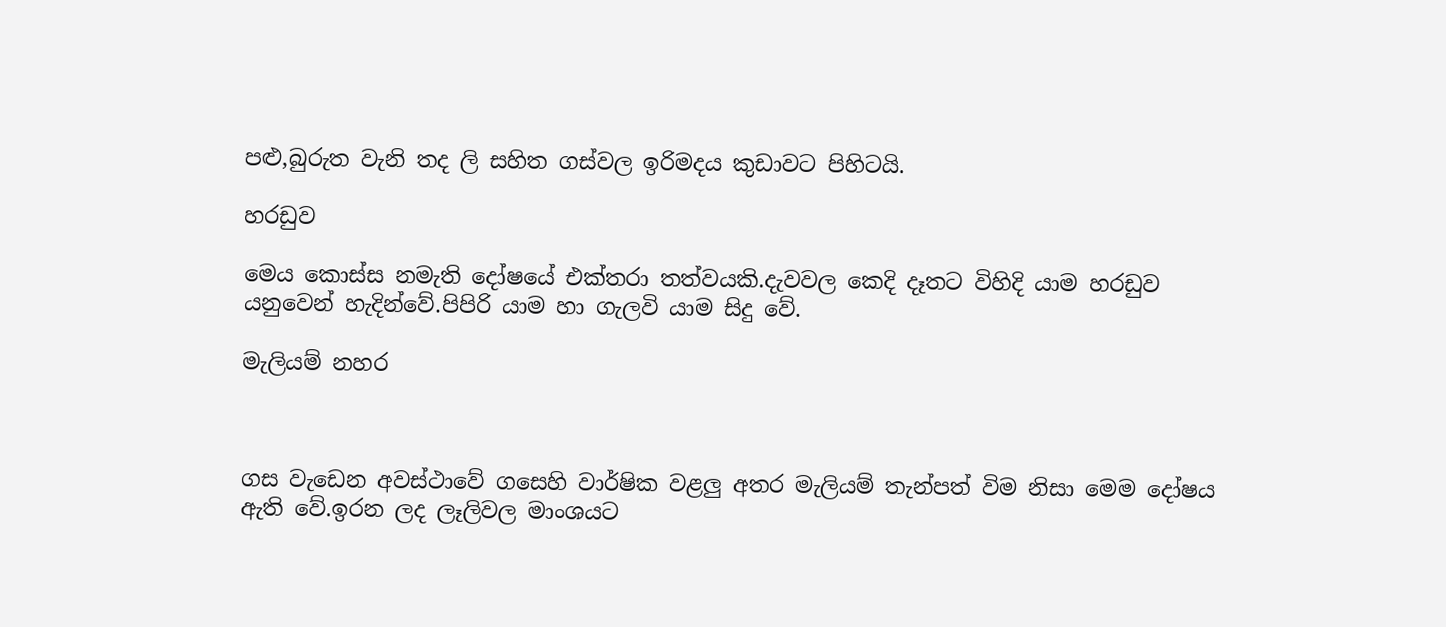පළු,බුරුත වැනි තද ලි සහිත ගස්වල ඉරිමදය කුඩාවට පිහිටයි.

හරඩුව

මෙය කොස්ස නමැති දෝෂයේ එක්තරා තත්වයකි.දැවවල කෙදි දෑතට විහිදි යාම හරඩුව යනුවෙන් හැදින්වේ.පිපිරි යාම හා ගැලවි යාම සිදු වේ.

මැලියම් නහර



ගස වැඩෙන අවස්ථාවේ ගසෙහි වාර්ෂික වළලු අතර මැලියම් තැන්පත් විම නිසා මෙම දෝෂය ඇති වේ.ඉරන ලද ලෑලිවල මාංශයට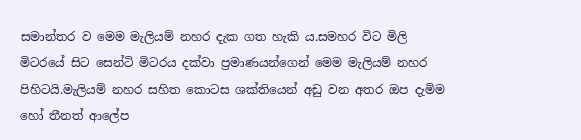සමාන්තර ව මෙම මැලියම් නහර දැක ගත හැකි ය.සමහර විට මිලි මිටරයේ සිට සෙන්ටි මිටරය දක්වා ප්‍රමාණයන්ගෙන් මෙම මැලියම් නහර පිහිටයි.මැලියම් නහර සහිත කොටස ශක්තියෙන් අඩු වන අතර ඔප දැමිම හෝ තීනත් ආලේප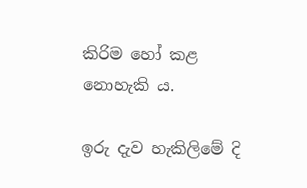කිරිම හෝ කළ නොහැකි ය.

ඉරු දැව හැකිලිමේ දි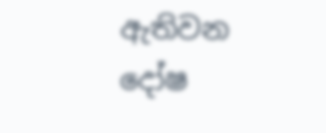ඇතිවන දෝෂ